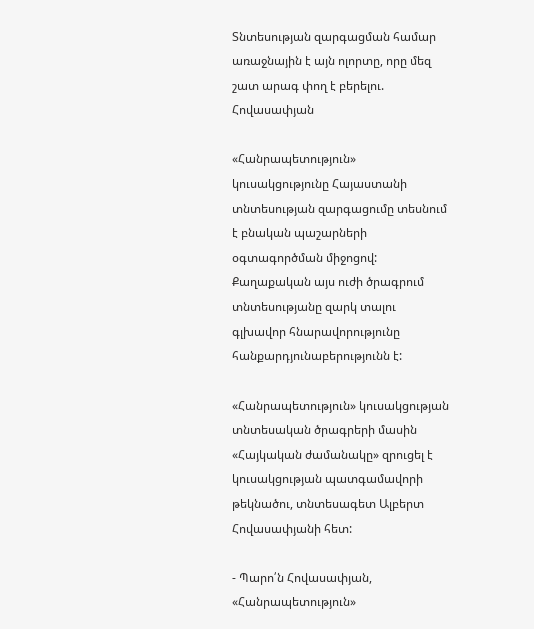Տնտեսության զարգացման համար առաջնային է այն ոլորտը, որը մեզ շատ արագ փող է բերելու. Հովասափյան

«Հանրապետություն» կուսակցությունը Հայաստանի տնտեսության զարգացումը տեսնում է բնական պաշարների օգտագործման միջոցով: Քաղաքական այս ուժի ծրագրում տնտեսությանը զարկ տալու գլխավոր հնարավորությունը հանքարդյունաբերությունն է:

«Հանրապետություն» կուսակցության տնտեսական ծրագրերի մասին «Հայկական ժամանակը» զրուցել է կուսակցության պատգամավորի թեկնածու, տնտեսագետ Ալբերտ Հովասափյանի հետ:

- Պարո՛ն Հովասափյան, «Հանրապետություն»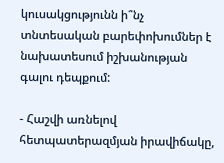կուսակցությունն ի՞նչ տնտեսական բարեփոխումներ է նախատեսում իշխանության գալու դեպքում:

- Հաշվի առնելով հետպատերազմյան իրավիճակը,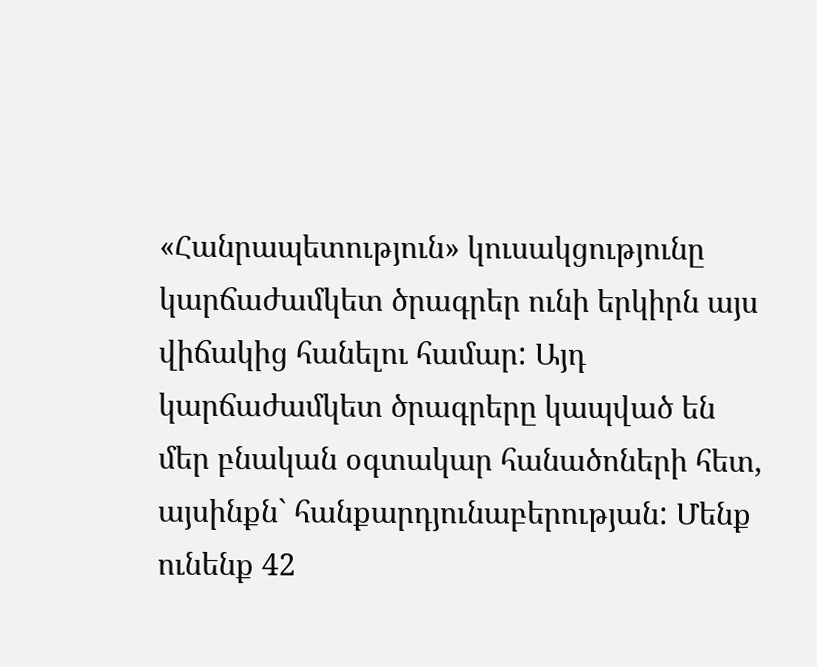«Հանրապետություն» կուսակցությունը կարճաժամկետ ծրագրեր ունի երկիրն այս վիճակից հանելու համար: Այդ կարճաժամկետ ծրագրերը կապված են մեր բնական օգտակար հանածոների հետ, այսինքն` հանքարդյունաբերության: Մենք ունենք 42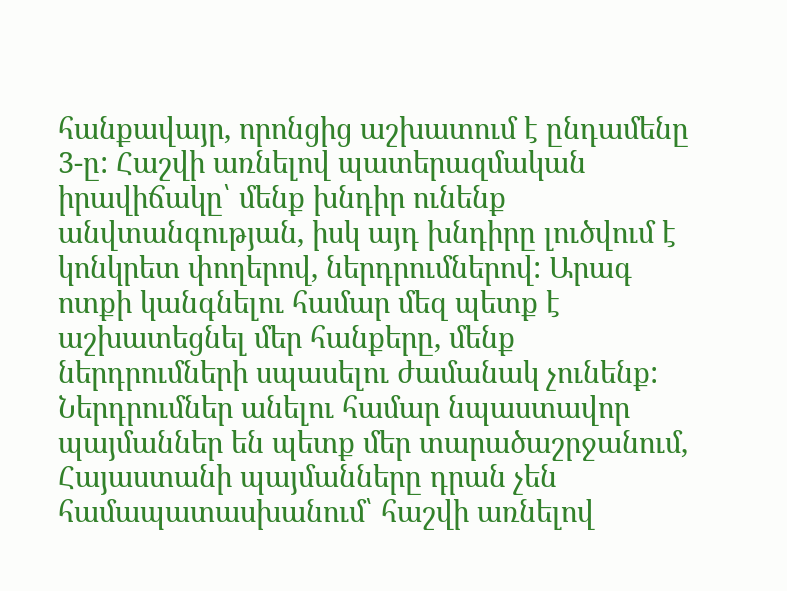հանքավայր, որոնցից աշխատում է ընդամենը 3-ը: Հաշվի առնելով պատերազմական իրավիճակը՝ մենք խնդիր ունենք անվտանգության, իսկ այդ խնդիրը լուծվում է կոնկրետ փողերով, ներդրումներով: Արագ ոտքի կանգնելու համար մեզ պետք է աշխատեցնել մեր հանքերը, մենք ներդրումների սպասելու ժամանակ չունենք: Ներդրումներ անելու համար նպաստավոր պայմաններ են պետք մեր տարածաշրջանում, Հայաստանի պայմանները դրան չեն համապատասխանում՝ հաշվի առնելով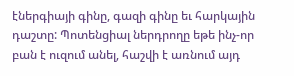էներգիայի գինը, գազի գինը եւ հարկային դաշտը: Պոտենցիալ ներդրողը եթե ինչ-որ բան է ուզում անել, հաշվի է առնում այդ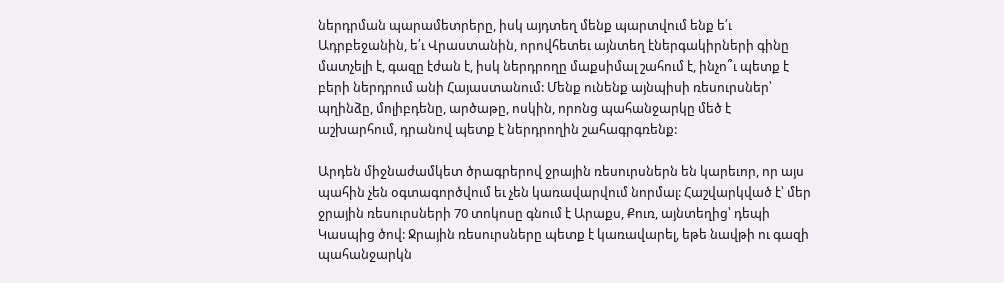ներդրման պարամետրերը, իսկ այդտեղ մենք պարտվում ենք ե՛ւ Ադրբեջանին, ե՛ւ Վրաստանին, որովհետեւ այնտեղ էներգակիրների գինը մատչելի է, գազը էժան է, իսկ ներդրողը մաքսիմալ շահում է, ինչո՞ւ պետք է բերի ներդրում անի Հայաստանում: Մենք ունենք այնպիսի ռեսուրսներ՝ պղինձը, մոլիբդենը, արծաթը, ոսկին, որոնց պահանջարկը մեծ է աշխարհում, դրանով պետք է ներդրողին շահագրգռենք:

Արդեն միջնաժամկետ ծրագրերով ջրային ռեսուրսներն են կարեւոր, որ այս պահին չեն օգտագործվում եւ չեն կառավարվում նորմալ: Հաշվարկված է՝ մեր ջրային ռեսուրսների 70 տոկոսը գնում է Արաքս, Քուռ, այնտեղից՝ դեպի Կասպից ծով: Ջրային ռեսուրսները պետք է կառավարել, եթե նավթի ու գազի պահանջարկն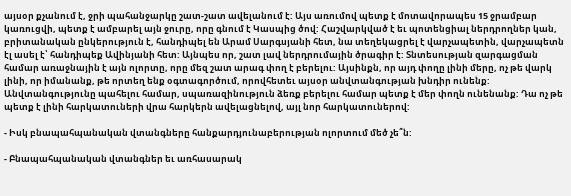այսօր քչանում է, ջրի պահանջարկը շատ-շատ ավելանում է: Այս առումով պետք է մոտավորապես 15 ջրամբար կառուցվի, պետք է ամբարել այն ջուրը, որը գնում է Կասպից ծով: Հաշվարկված է եւ պոտենցիալ ներդրողներ կան, բրիտանական ընկերություն է, հանդիպել են Արամ Սարգսյանի հետ, նա տեղեկացրել է վարչապետին, վարչապետն էլ ասել է՝ հանդիպեք Ավինյանի հետ: Այնպես որ, շատ լավ ներդրումային ծրագիր է: Տնտեսության զարգացման համար առաջնային է այն ոլորտը, որը մեզ շատ արագ փող է բերելու: Այսինքն, որ այդ փողը լինի մերը, ոչ թե վարկ լինի, որ իմանանք, թե որտեղ ենք օգտագործում, որովհետեւ այսօր անվտանգության խնդիր ունենք: Անվտանգությունը պահելու համար, սպառազինություն ձեռք բերելու համար պետք է մեր փողն ունենանք: Դա ոչ թե պետք է լինի հարկատուների վրա հարկերն ավելացնելով, այլ նոր հարկատուներով:

- Իսկ բնապահպանական վտանգները հանքարդյունաբերության ոլորտում մեծ չե՞ն:

- Բնապահպանական վտանգներ եւ առհասարակ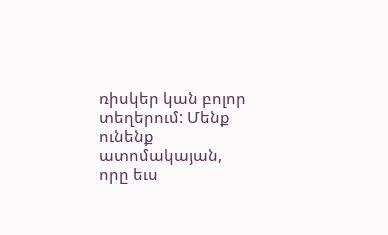ռիսկեր կան բոլոր տեղերում: Մենք ունենք ատոմակայան, որը եւս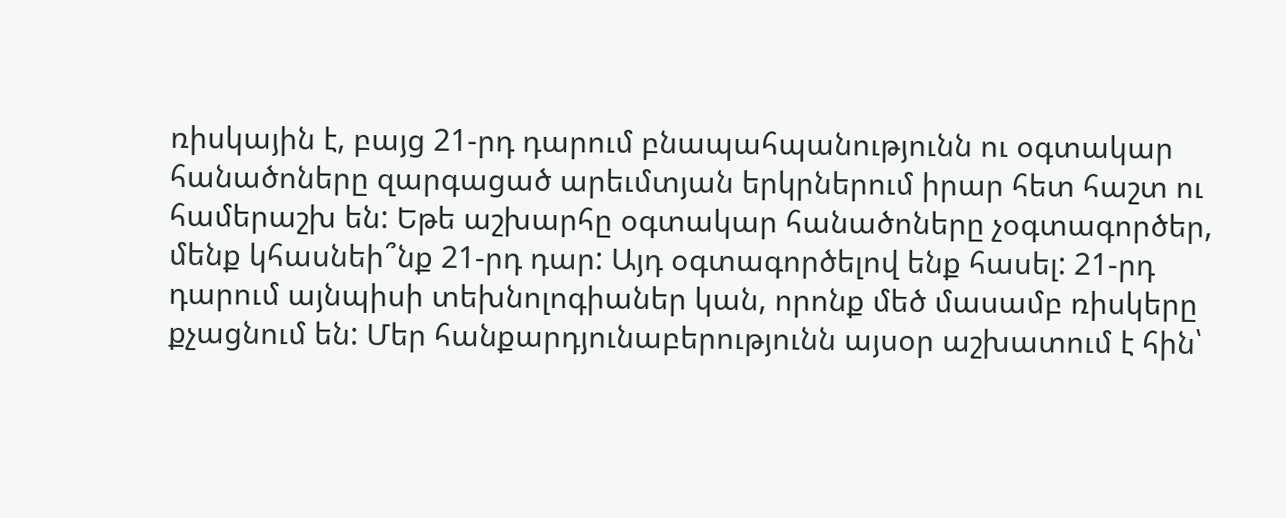ռիսկային է, բայց 21-րդ դարում բնապահպանությունն ու օգտակար հանածոները զարգացած արեւմտյան երկրներում իրար հետ հաշտ ու համերաշխ են: Եթե աշխարհը օգտակար հանածոները չօգտագործեր, մենք կհասնեի՞նք 21-րդ դար: Այդ օգտագործելով ենք հասել: 21-րդ դարում այնպիսի տեխնոլոգիաներ կան, որոնք մեծ մասամբ ռիսկերը քչացնում են: Մեր հանքարդյունաբերությունն այսօր աշխատում է հին՝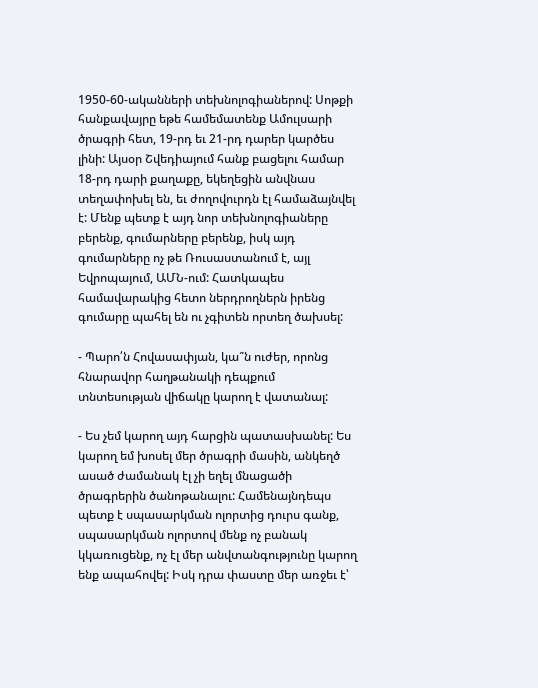1950-60-ականների տեխնոլոգիաներով: Սոթքի հանքավայրը եթե համեմատենք Ամուլսարի ծրագրի հետ, 19-րդ եւ 21-րդ դարեր կարծես լինի: Այսօր Շվեդիայում հանք բացելու համար 18-րդ դարի քաղաքը, եկեղեցին անվնաս տեղափոխել են, եւ ժողովուրդն էլ համաձայնվել է: Մենք պետք է այդ նոր տեխնոլոգիաները բերենք, գումարները բերենք, իսկ այդ գումարները ոչ թե Ռուսաստանում է, այլ Եվրոպայում, ԱՄՆ-ում: Հատկապես համավարակից հետո ներդրողներն իրենց գումարը պահել են ու չգիտեն որտեղ ծախսել:

- Պարո՛ն Հովասափյան, կա՞ն ուժեր, որոնց հնարավոր հաղթանակի դեպքում տնտեսության վիճակը կարող է վատանալ:

- Ես չեմ կարող այդ հարցին պատասխանել: Ես կարող եմ խոսել մեր ծրագրի մասին, անկեղծ ասած ժամանակ էլ չի եղել մնացածի ծրագրերին ծանոթանալու: Համենայնդեպս պետք է սպասարկման ոլորտից դուրս գանք, սպասարկման ոլորտով մենք ոչ բանակ կկառուցենք, ոչ էլ մեր անվտանգությունը կարող ենք ապահովել: Իսկ դրա փաստը մեր առջեւ է՝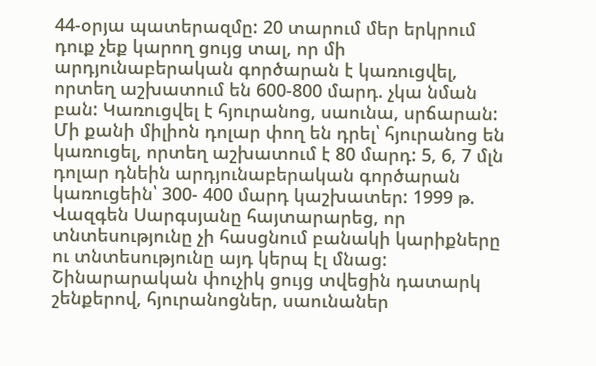44-օրյա պատերազմը: 20 տարում մեր երկրում դուք չեք կարող ցույց տալ, որ մի արդյունաբերական գործարան է կառուցվել, որտեղ աշխատում են 600-800 մարդ. չկա նման բան: Կառուցվել է հյուրանոց, սաունա, սրճարան: Մի քանի միլիոն դոլար փող են դրել՝ հյուրանոց են կառուցել, որտեղ աշխատում է 80 մարդ: 5, 6, 7 մլն դոլար դնեին արդյունաբերական գործարան կառուցեին՝ 300- 400 մարդ կաշխատեր: 1999 թ. Վազգեն Սարգսյանը հայտարարեց, որ տնտեսությունը չի հասցնում բանակի կարիքները ու տնտեսությունը այդ կերպ էլ մնաց: Շինարարական փուչիկ ցույց տվեցին դատարկ շենքերով, հյուրանոցներ, սաունաներ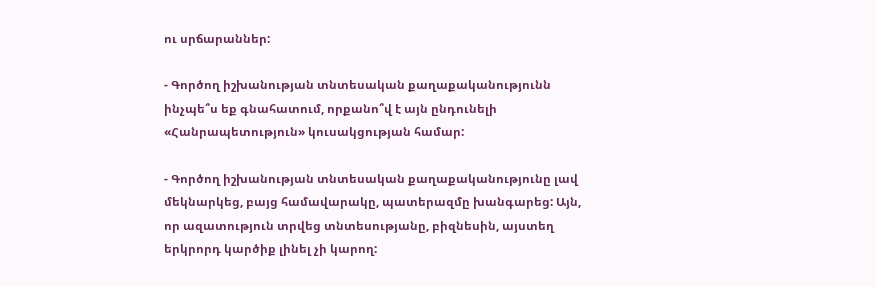ու սրճարաններ:

- Գործող իշխանության տնտեսական քաղաքականությունն ինչպե՞ս եք գնահատում, որքանո՞վ է այն ընդունելի «Հանրապետություն» կուսակցության համար:

- Գործող իշխանության տնտեսական քաղաքականությունը լավ մեկնարկեց, բայց համավարակը, պատերազմը խանգարեց: Այն, որ ազատություն տրվեց տնտեսությանը, բիզնեսին, այստեղ երկրորդ կարծիք լինել չի կարող: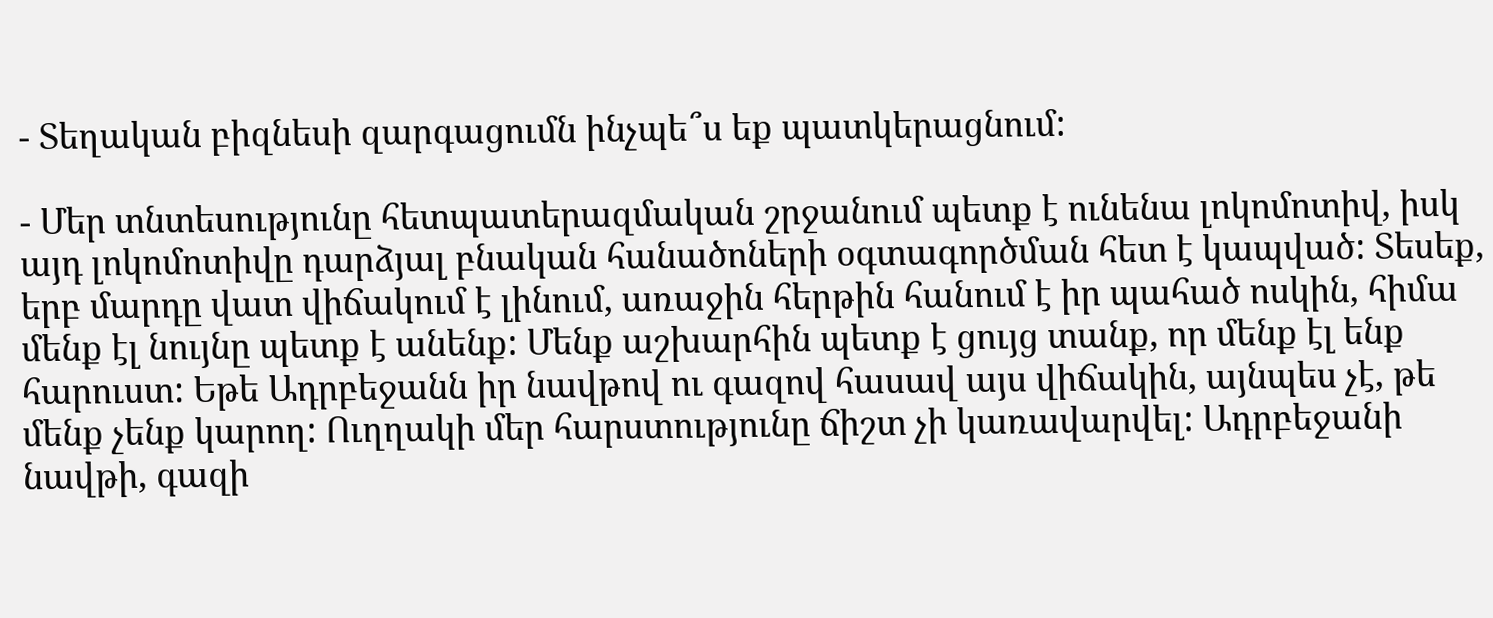- Տեղական բիզնեսի զարգացումն ինչպե՞ս եք պատկերացնում:

- Մեր տնտեսությունը հետպատերազմական շրջանում պետք է ունենա լոկոմոտիվ, իսկ այդ լոկոմոտիվը դարձյալ բնական հանածոների օգտագործման հետ է կապված: Տեսեք, երբ մարդը վատ վիճակում է լինում, առաջին հերթին հանում է իր պահած ոսկին, հիմա մենք էլ նույնը պետք է անենք: Մենք աշխարհին պետք է ցույց տանք, որ մենք էլ ենք հարուստ: Եթե Ադրբեջանն իր նավթով ու գազով հասավ այս վիճակին, այնպես չէ, թե մենք չենք կարող: Ուղղակի մեր հարստությունը ճիշտ չի կառավարվել: Ադրբեջանի նավթի, գազի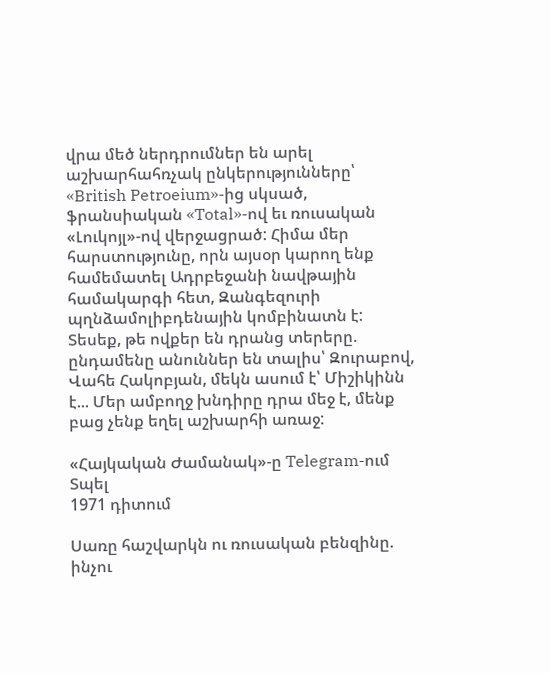վրա մեծ ներդրումներ են արել աշխարհահռչակ ընկերությունները՝ «British Petroeium»-ից սկսած, ֆրանսիական «Total»-ով եւ ռուսական «Լուկոյլ»-ով վերջացրած: Հիմա մեր հարստությունը, որն այսօր կարող ենք համեմատել Ադրբեջանի նավթային համակարգի հետ, Զանգեզուրի պղնձամոլիբդենային կոմբինատն է: Տեսեք, թե ովքեր են դրանց տերերը. ընդամենը անուններ են տալիս՝ Զուրաբով, Վահե Հակոբյան, մեկն ասում է՝ Միշիկինն է... Մեր ամբողջ խնդիրը դրա մեջ է, մենք բաց չենք եղել աշխարհի առաջ:

«Հայկական Ժամանակ»-ը Telegram-ում
Տպել
1971 դիտում

Սառը հաշվարկն ու ռուսական բենզինը. ինչու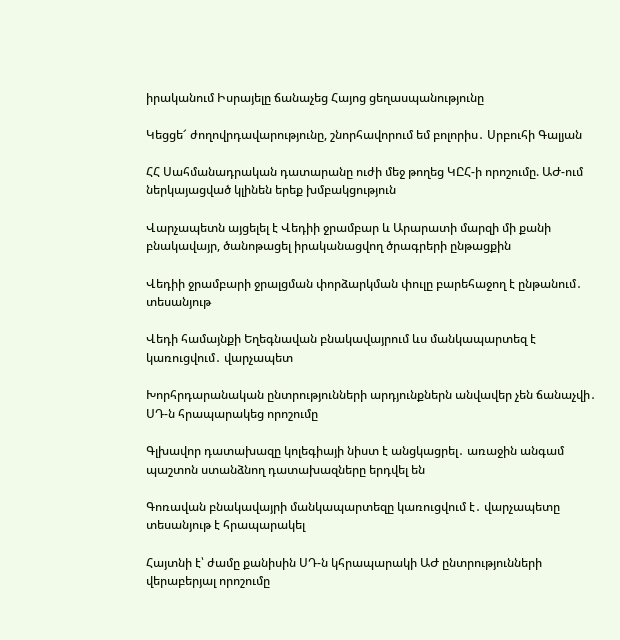իրականում Իսրայելը ճանաչեց Հայոց ցեղասպանությունը

Կեցցե՜ ժողովրդավարությունը, շնորհավորում եմ բոլորիս․ Սրբուհի Գալյան

ՀՀ Սահմանադրական դատարանը ուժի մեջ թողեց ԿԸՀ-ի որոշումը. ԱԺ-ում ներկայացված կլինեն երեք խմբակցություն

Վարչապետն այցելել է Վեդիի ջրամբար և Արարատի մարզի մի քանի բնակավայր, ծանոթացել իրականացվող ծրագրերի ընթացքին

Վեդիի ջրամբարի ջրալցման փորձարկման փուլը բարեհաջող է ընթանում․ տեսանյութ

Վեդի համայնքի Եղեգնավան բնակավայրում ևս մանկապարտեզ է կառուցվում․ վարչապետ

Խորհրդարանական ընտրությունների արդյունքներն անվավեր չեն ճանաչվի․ ՍԴ-ն հրապարակեց որոշումը

Գլխավոր դատախազը կոլեգիայի նիստ է անցկացրել․ առաջին անգամ պաշտոն ստանձնող դատախազները երդվել են

Գոռավան բնակավայրի մանկապարտեզը կառուցվում է․ վարչապետը տեսանյութ է հրապարակել

Հայտնի է՝ ժամը քանիսին ՍԴ-ն կհրապարակի ԱԺ ընտրությունների վերաբերյալ որոշումը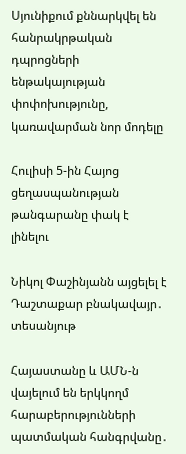Սյունիքում քննարկվել են հանրակրթական դպրոցների ենթակայության փոփոխությունը, կառավարման նոր մոդելը

Հուլիսի 5-ին Հայոց ցեղասպանության թանգարանը փակ է լինելու

Նիկոլ Փաշինյանն այցելել է Դաշտաքար բնակավայր․ տեսանյութ

Հայաստանը և ԱՄՆ-ն վայելում են երկկողմ հարաբերությունների պատմական հանգրվանը․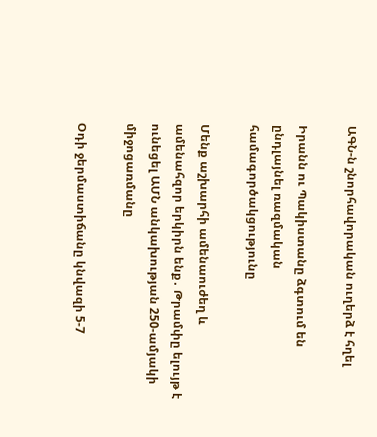ԱԳՆ-ն շնորհավորական ուղերձ է հղել

Իրանն ու Պակիստանը ձգտում են ընդլայնել ռազմական համագործակցությունը

Մենք աշխարհի ամենաուժեղ և ամենահզոր երկիրն ենք․ Թրամփը ելույթ է ունեցել ԱՄՆ անկախության 250-ամյակի միջոցառմանը

Օդի ջերմաստիճանը կնվազի 5-7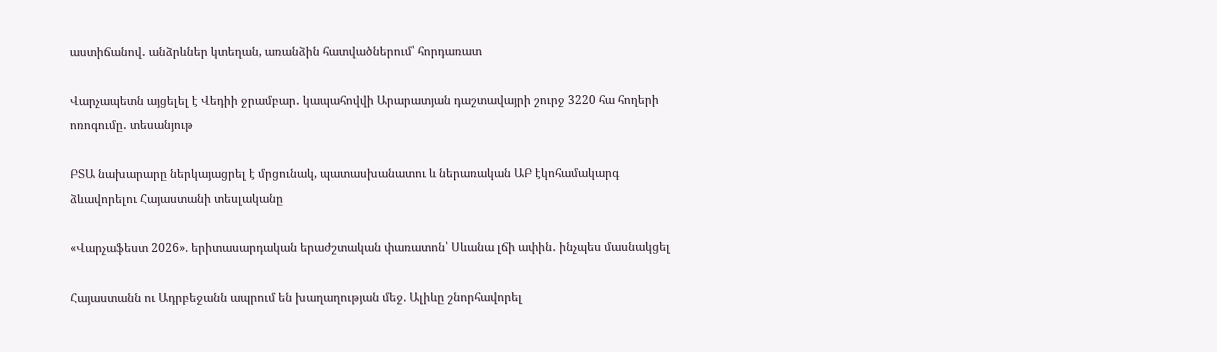աստիճանով․ անձրևներ կտեղան, առանձին հատվածներում՝ հորդառատ

Վարչապետն այցելել է Վեդիի ջրամբար․ կապահովվի Արարատյան դաշտավայրի շուրջ 3220 հա հողերի ոռոգումը․ տեսանյութ

ԲՏԱ նախարարը ներկայացրել է մրցունակ, պատասխանատու և ներառական ԱԲ էկոհամակարգ ձևավորելու Հայաստանի տեսլականը

«Վարչաֆեստ 2026». երիտասարդական երաժշտական փառատոն՝ Սևանա լճի ափին․ ինչպես մասնակցել

Հայաստանն ու Ադրբեջանն ապրում են խաղաղության մեջ. Ալիևը շնորհավորել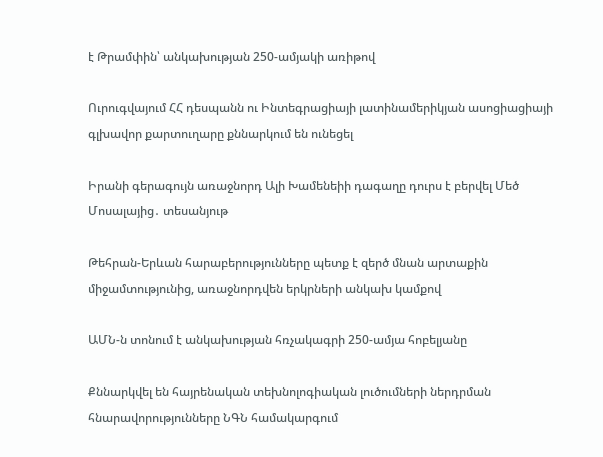է Թրամփին՝ անկախության 250-ամյակի առիթով

Ուրուգվայում ՀՀ դեսպանն ու Ինտեգրացիայի լատինամերիկյան ասոցիացիայի գլխավոր քարտուղարը քննարկում են ունեցել

Իրանի գերագույն առաջնորդ Ալի Խամենեիի դագաղը դուրս է բերվել Մեծ Մոսալայից․ տեսանյութ

Թեհրան-Երևան հարաբերությունները պետք է զերծ մնան արտաքին միջամտությունից, առաջնորդվեն երկրների անկախ կամքով

ԱՄՆ-ն տոնում է անկախության հռչակագրի 250-ամյա հոբելյանը

Քննարկվել են հայրենական տեխնոլոգիական լուծումների ներդրման հնարավորությունները ՆԳՆ համակարգում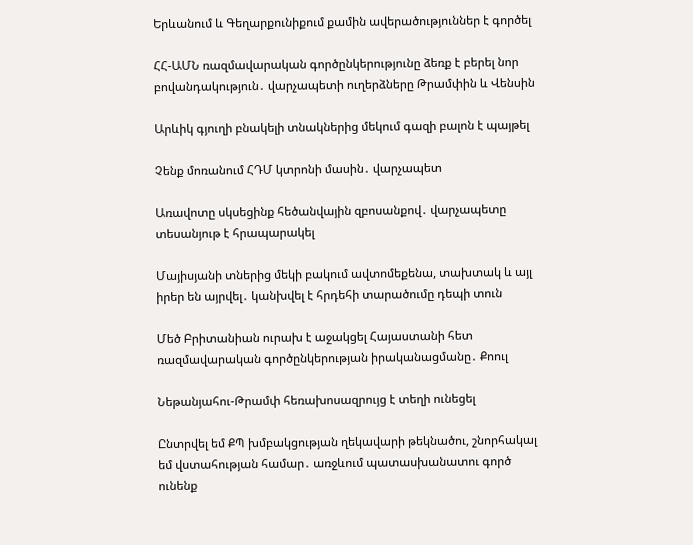Երևանում և Գեղարքունիքում քամին ավերածություններ է գործել

ՀՀ-ԱՄՆ ռազմավարական գործընկերությունը ձեռք է բերել նոր բովանդակություն․ վարչապետի ուղերձները Թրամփին և Վենսին

Արևիկ գյուղի բնակելի տնակներից մեկում գազի բալոն է պայթել

Չենք մոռանում ՀԴՄ կտրոնի մասին․ վարչապետ

Առավոտը սկսեցինք հեծանվային զբոսանքով․ վարչապետը տեսանյութ է հրապարակել

Մայիսյանի տներից մեկի բակում ավտոմեքենա, տախտակ և այլ իրեր են այրվել․ կանխվել է հրդեհի տարածումը դեպի տուն

Մեծ Բրիտանիան ուրախ է աջակցել Հայաստանի հետ ռազմավարական գործընկերության իրականացմանը․ Քոուլ

Նեթանյահու-Թրամփ հեռախոսազրույց է տեղի ունեցել

Ընտրվել եմ ՔՊ խմբակցության ղեկավարի թեկնածու, շնորհակալ եմ վստահության համար․ առջևում պատասխանատու գործ ունենք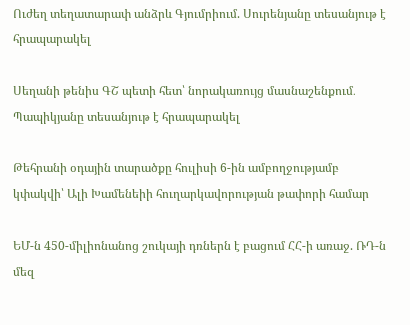Ուժեղ տեղատարափ անձրև Գյումրիում. Սուրենյանը տեսանյութ է հրապարակել

Սեղանի թենիս ԳՇ պետի հետ՝ նորակառույց մասնաշենքում․ Պապիկյանը տեսանյութ է հրապարակել

Թեհրանի օդային տարածքը հուլիսի 6-ին ամբողջությամբ կփակվի՝ Ալի Խամենեիի հուղարկավորության թափորի համար

ԵՄ-ն 450-միլիոնանոց շուկայի դռներն է բացում ՀՀ-ի առաջ. ՌԴ-ն մեզ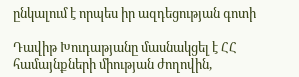ընկալում է որպես իր ազդեցության գոտի

Դավիթ Խուդաթյանը մասնակցել է ՀՀ համայնքների միության ժողովին,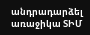անդրադարձել առաջիկա ՏԻՄ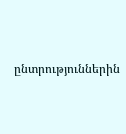ընտրություններին